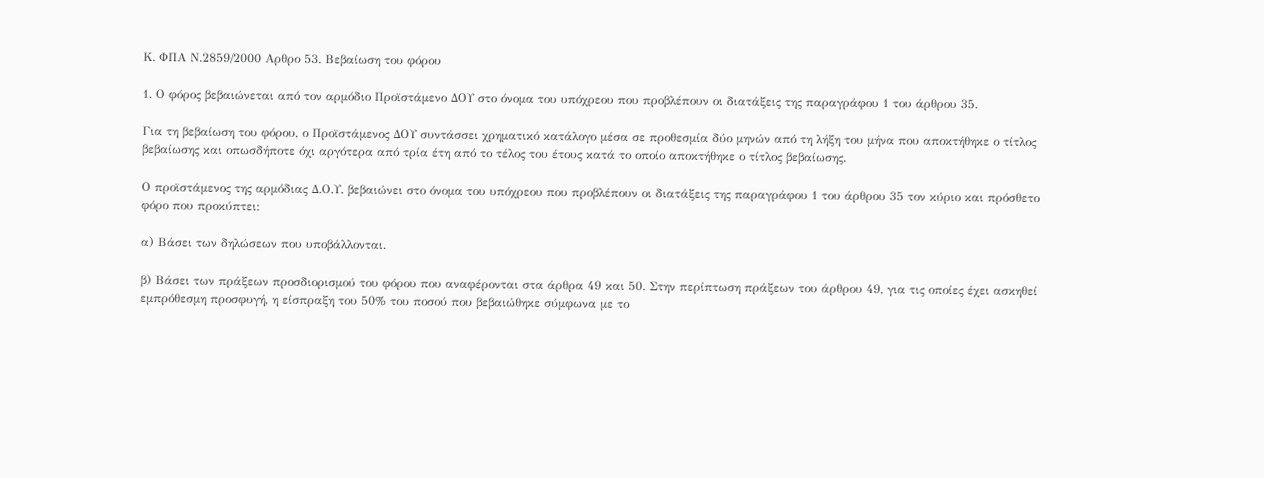Κ. ΦΠΑ Ν.2859/2000 Αρθρο 53. Βεβαίωση του φόρου

1. Ο φόρος βεβαιώνεται από τον αρμόδιο Προϊστάμενο ΔΟΥ στο όνομα του υπόχρεου που προβλέπουν οι διατάξεις της παραγράφου 1 του άρθρου 35.

Για τη βεβαίωση του φόρου, ο Προϊστάμενος ΔΟΥ συντάσσει χρηματικό κατάλογο μέσα σε προθεσμία δύο μηνών από τη λήξη του μήνα που αποκτήθηκε ο τίτλος βεβαίωσης και οπωσδήποτε όχι αργότερα από τρία έτη από το τέλος του έτους κατά το οποίο αποκτήθηκε ο τίτλος βεβαίωσης.

Ο προϊστάμενος της αρμόδιας Δ.Ο.Υ. βεβαιώνει στο όνομα του υπόχρεου που προβλέπουν οι διατάξεις της παραγράφου 1 του άρθρου 35 τον κύριο και πρόσθετο φόρο που προκύπτει:

α) Βάσει των δηλώσεων που υποβάλλονται.

β) Βάσει των πράξεων προσδιορισμού του φόρου που αναφέρονται στα άρθρα 49 και 50. Στην περίπτωση πράξεων του άρθρου 49, για τις οποίες έχει ασκηθεί εμπρόθεσμη προσφυγή, η είσπραξη του 50% του ποσού που βεβαιώθηκε σύμφωνα με το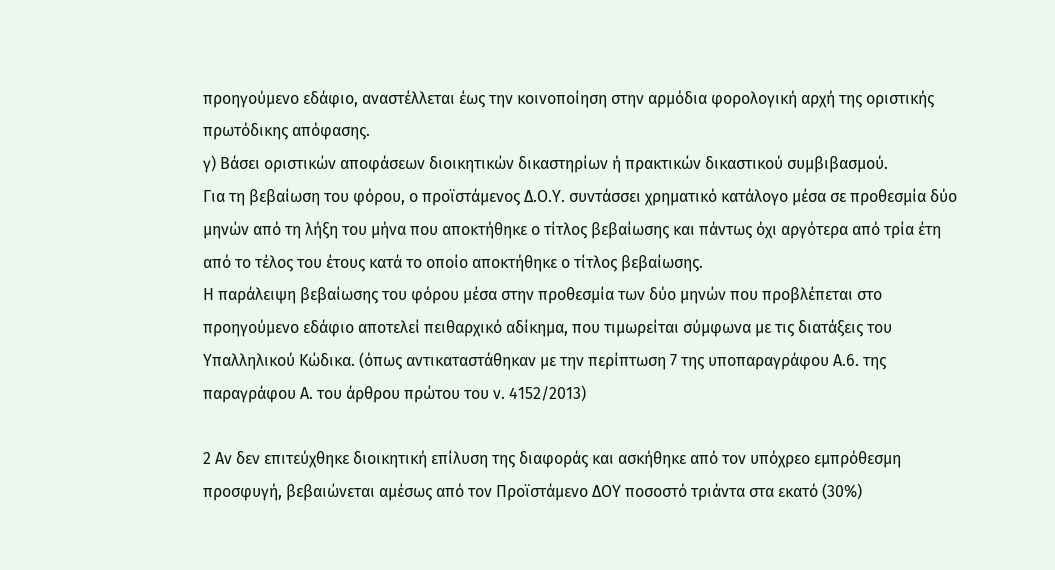προηγούμενο εδάφιο, αναστέλλεται έως την κοινοποίηση στην αρμόδια φορολογική αρχή της οριστικής πρωτόδικης απόφασης.
γ) Βάσει οριστικών αποφάσεων διοικητικών δικαστηρίων ή πρακτικών δικαστικού συμβιβασμού.
Για τη βεβαίωση του φόρου, ο προϊστάμενος Δ.Ο.Υ. συντάσσει χρηματικό κατάλογο μέσα σε προθεσμία δύο μηνών από τη λήξη του μήνα που αποκτήθηκε ο τίτλος βεβαίωσης και πάντως όχι αργότερα από τρία έτη από το τέλος του έτους κατά το οποίο αποκτήθηκε ο τίτλος βεβαίωσης.
Η παράλειψη βεβαίωσης του φόρου μέσα στην προθεσμία των δύο μηνών που προβλέπεται στο προηγούμενο εδάφιο αποτελεί πειθαρχικό αδίκημα, που τιμωρείται σύμφωνα με τις διατάξεις του Υπαλληλικού Κώδικα. (όπως αντικαταστάθηκαν με την περίπτωση 7 της υποπαραγράφου Α.6. της παραγράφου Α. του άρθρου πρώτου του ν. 4152/2013)

2 Αν δεν επιτεύχθηκε διοικητική επίλυση της διαφοράς και ασκήθηκε από τον υπόχρεο εμπρόθεσμη προσφυγή, βεβαιώνεται αμέσως από τον Προϊστάμενο ΔΟΥ ποσοστό τριάντα στα εκατό (30%)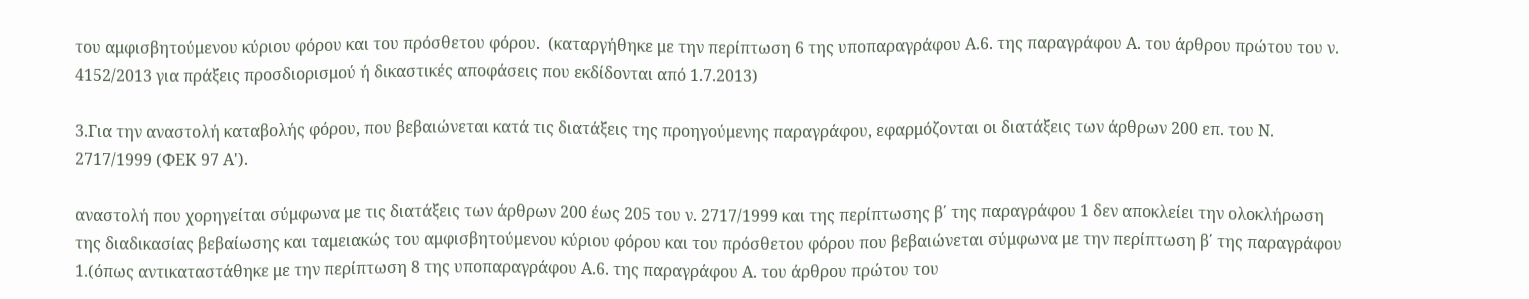του αμφισβητούμενου κύριου φόρου και του πρόσθετου φόρου.  (καταργήθηκε με την περίπτωση 6 της υποπαραγράφου Α.6. της παραγράφου Α. του άρθρου πρώτου του ν. 4152/2013 για πράξεις προσδιορισμού ή δικαστικές αποφάσεις που εκδίδονται από 1.7.2013)

3.Για την αναστολή καταβολής φόρου, που βεβαιώνεται κατά τις διατάξεις της προηγούμενης παραγράφου, εφαρμόζονται οι διατάξεις των άρθρων 200 επ. του Ν. 2717/1999 (ΦΕΚ 97 Α').

αναστολή που χορηγείται σύμφωνα με τις διατάξεις των άρθρων 200 έως 205 του ν. 2717/1999 και της περίπτωσης β΄ της παραγράφου 1 δεν αποκλείει την ολοκλήρωση της διαδικασίας βεβαίωσης και ταμειακώς του αμφισβητούμενου κύριου φόρου και του πρόσθετου φόρου που βεβαιώνεται σύμφωνα με την περίπτωση β΄ της παραγράφου 1.(όπως αντικαταστάθηκε με την περίπτωση 8 της υποπαραγράφου Α.6. της παραγράφου Α. του άρθρου πρώτου του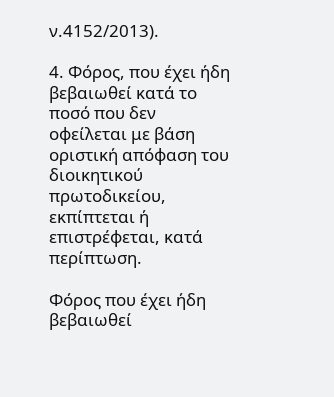ν.4152/2013).

4. Φόρος, που έχει ήδη βεβαιωθεί κατά το ποσό που δεν οφείλεται με βάση οριστική απόφαση του διοικητικού πρωτοδικείου, εκπίπτεται ή επιστρέφεται, κατά περίπτωση.

Φόρος που έχει ήδη βεβαιωθεί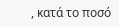, κατά το ποσό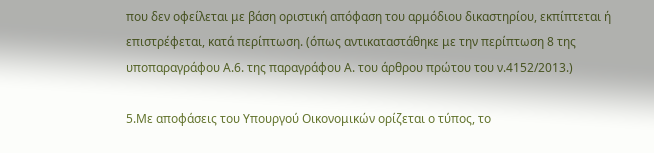που δεν οφείλεται με βάση οριστική απόφαση του αρμόδιου δικαστηρίου, εκπίπτεται ή επιστρέφεται, κατά περίπτωση. (όπως αντικαταστάθηκε με την περίπτωση 8 της υποπαραγράφου Α.6. της παραγράφου Α. του άρθρου πρώτου του ν.4152/2013.)

5.Με αποφάσεις του Υπουργού Οικονομικών ορίζεται ο τύπος, το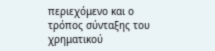περιεχόμενο και ο τρόπος σύνταξης του χρηματικού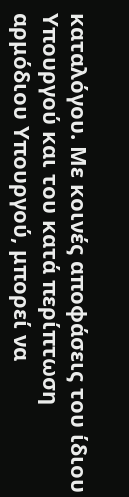καταλόγου. Με κοινές αποφάσεις του ίδιου Υπουργού και του κατά περίπτωση αρμόδιου Υπουργού, μπορεί να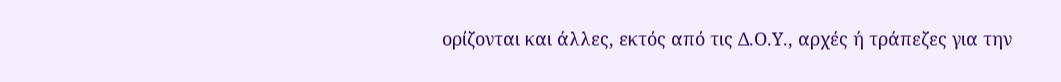ορίζονται και άλλες, εκτός από τις Δ.Ο.Υ., αρχές ή τράπεζες για την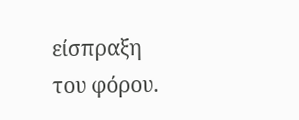είσπραξη του φόρου.